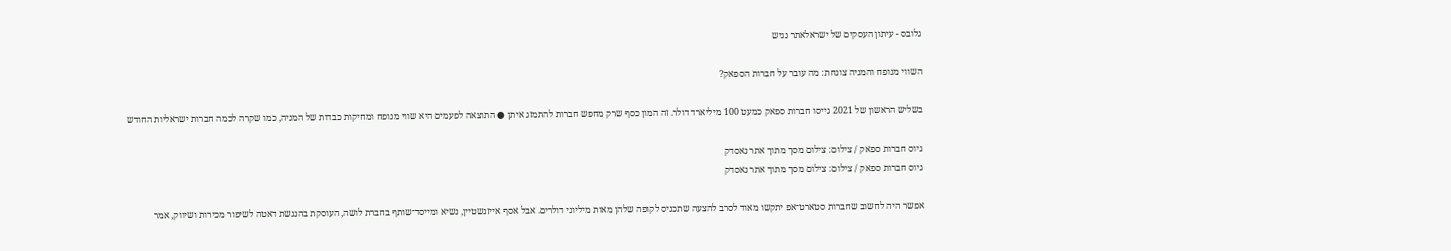גלובס - עיתון העסקים של ישראלאתר נגיש

השווי מנופח והמניה צונחת: מה עובר על חברות הספאק?

בשליש הראשון של 2021 גייסו חברות ספאק כמעט 100 מיליארד דולר. זה המון כסף שרק מחפש חברות להתמזג איתן ● התוצאה לפעמים היא שווי מנופח ומחיקות כבדות של המניה, כמו שקרה לכמה חברות ישראליות החודש

גיוס חברות ספאק / צילום: צילום מסך מתוך אתר נאסדק
גיוס חברות ספאק / צילום: צילום מסך מתוך אתר נאסדק

אפשר היה לחשוב שחברות סטארט־אפ יתקשו מאוד לסרב להצעה שתכניס לקופה שלהן מאות מיליוני דולרים. אבל אסף אייזנשטיין, נשיא ומייסד־שותף בחברת לושה, העוסקת בהנגשת דאטה לשיפור מכירות ושיווק, אמר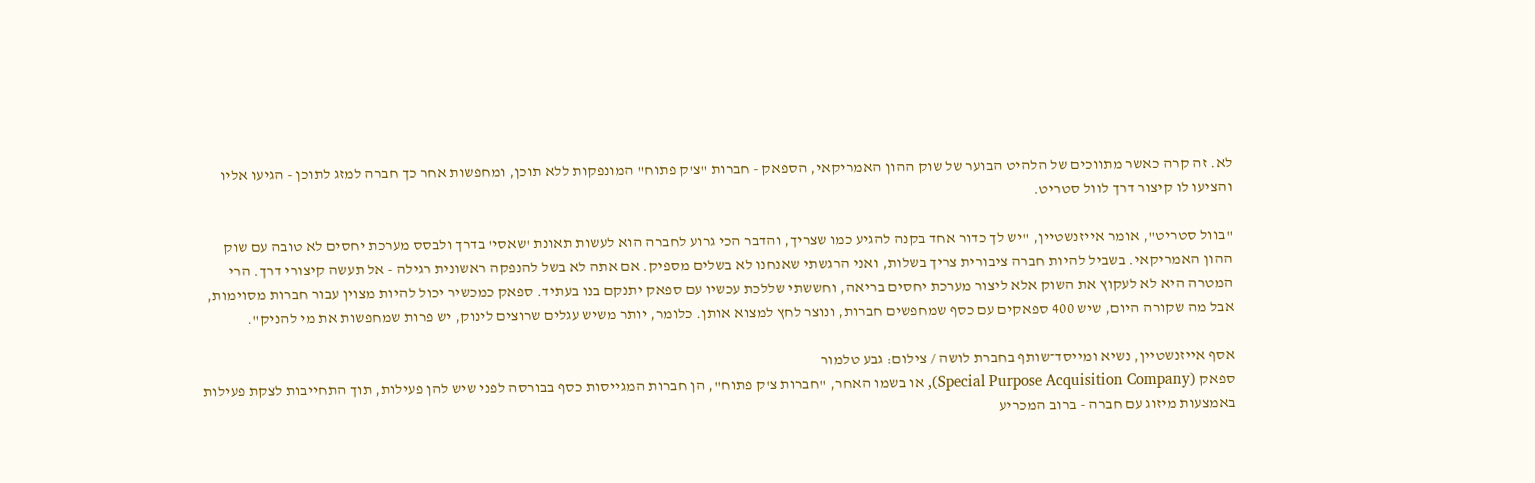לא. זה קרה כאשר מתווכים של הלהיט הבוער של שוק ההון האמריקאי, הספאק - חברות "צ'ק פתוח" המונפקות ללא תוכן, ומחפשות אחר כך חברה למזג לתוכן - הגיעו אליו והציעו לו קיצור דרך לוול סטריט.

"בוול סטריט", אומר אייזנשטיין, "יש לך כדור אחד בקנה להגיע כמו שצריך, והדבר הכי גרוע לחברה הוא לעשות תאונת 'שאסי' בדרך ולבסס מערכת יחסים לא טובה עם שוק ההון האמריקאי. בשביל להיות חברה ציבורית צריך בשלות, ואני הרגשתי שאנחנו לא בשלים מספיק. אם אתה לא בשל להנפקה ראשונית רגילה - אל תעשה קיצורי דרך. הרי המטרה היא לא לעקוץ את השוק אלא ליצור מערכת יחסים בריאה, וחששתי שללכת עכשיו עם ספאק יתנקם בנו בעתיד. ספאק כמכשיר יכול להיות מצוין עבור חברות מסוימות, אבל מה שקורה היום, שיש 400 ספאקים עם כסף שמחפשים חברות, ונוצר לחץ למצוא אותן. כלומר, יותר משיש עגלים שרוצים לינוק, יש פרות שמחפשות את מי להניק".

אסף אייזנשטיין, נשיא ומייסד־שותף בחברת לושה / צילום: גבע טלמור
ספאק (Special Purpose Acquisition Company), או בשמו האחר, "חברות צ'ק פתוח", הן חברות המגייסות כסף בבורסה לפני שיש להן פעילות, תוך התחייבות לצקת פעילות באמצעות מיזוג עם חברה - ברוב המכריע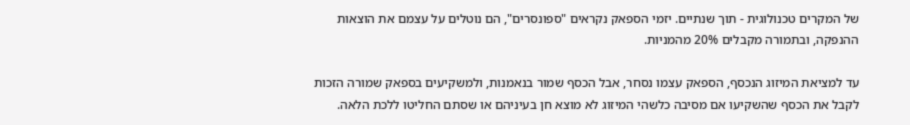של המקרים טכנולוגית - תוך שנתיים. יזמי הספאק נקראים "ספונסרים", הם נוטלים על עצמם את הוצאות ההנפקה, ובתמורה מקבלים 20% מהמניות.

עד למציאת המיזוג הנכסף, הספאק עצמו נסחר, אבל הכסף שמור בנאמנות, ולמשקיעים בספאק שמורה הזכות לקבל את הכסף שהשקיעו אם מסיבה כלשהי המיזוג לא מוצא חן בעיניהם או שסתם החליטו ללכת הלאה.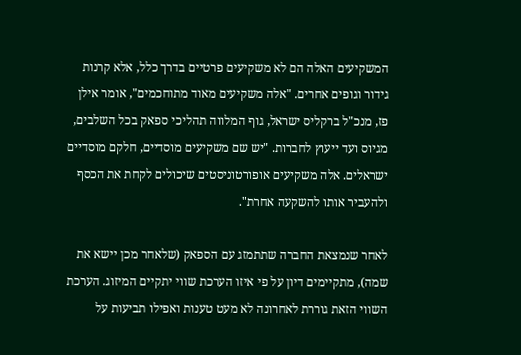המשקיעים האלה הם לא משקיעים פרטיים בדרך כלל, אלא קרנות גידור וגופים אחרים. "אלה משקיעים מאוד מתוחכמים", אומר אילן פז, מנכ"ל ברקליס ישראל, גוף המלווה תהליכי ספאק בכל השלבים, מגיוס ועד ייעוץ לחברות. "יש שם משקיעים מוסדיים, חלקם מוסדיים ישראלים. אלה משקיעים אופורטוניסטים שיכולים לקחת את הכסף ולהעביר אותו להשקעה אחרת".

לאחר שנמצאת החברה שתתמזג עם הספאק (שלאחר מכן יישא את שמה), מתקיימים דיון על פי איזו הערכת שווי יתקיים המיזוג. הערכת השווי הזאת גוררת לאחרונה לא מעט טענות ואפילו תביעות על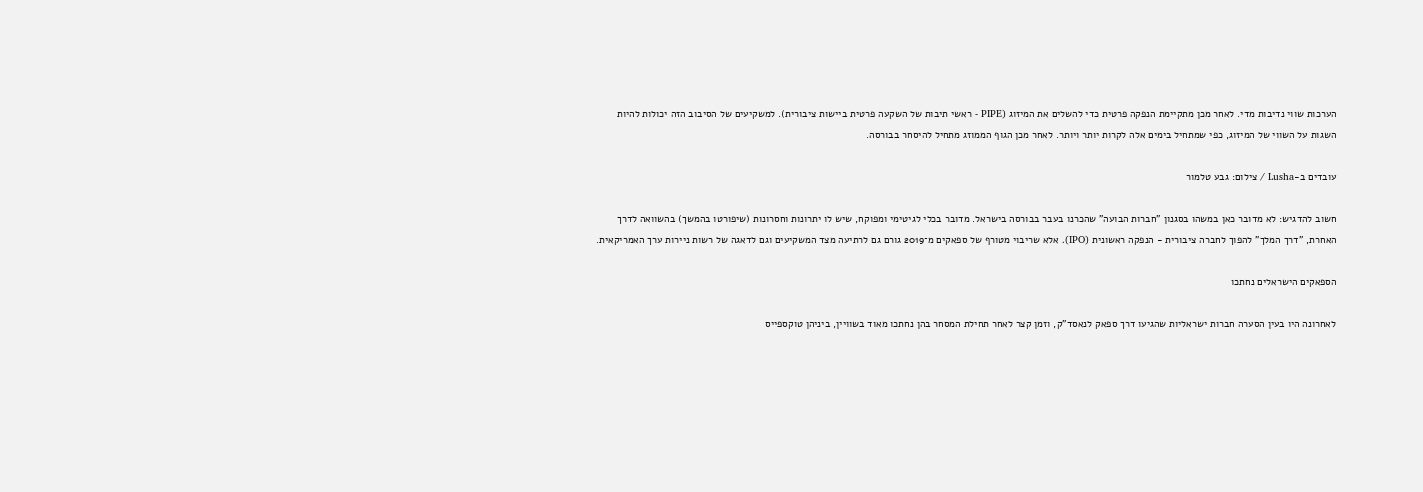הערכות שווי נדיבות מדי. לאחר מכן מתקיימת הנפקה פרטית כדי להשלים את המיזוג (PIPE - ראשי תיבות של השקעה פרטית ביישות ציבורית). למשקיעים של הסיבוב הזה יכולות להיות השגות על השווי של המיזוג, כפי שמתחיל בימים אלה לקרות יותר ויותר. לאחר מכן הגוף הממוזג מתחיל להיסחר בבורסה.

עובדים ב-Lusha / צילום: גבע טלמור

חשוב להדגיש: לא מדובר כאן במשהו בסגנון "חברות הבועה" שהכרנו בעבר בבורסה בישראל. מדובר בכלי לגיטימי ומפוקח, שיש לו יתרונות וחסרונות (שיפורטו בהמשך) בהשוואה לדרך האחרת, "דרך המלך" להפוך לחברה ציבורית - הנפקה ראשונית (IPO). אלא שריבוי מטורף של ספאקים מ־2019 גורם גם לרתיעה מצד המשקיעים וגם לדאגה של רשות ניירות ערך האמריקאית.

הספאקים הישראלים נחתכו

לאחרונה היו בעין הסערה חברות ישראליות שהגיעו דרך ספאק לנאסד"ק, וזמן קצר לאחר תחילת המסחר בהן נחתכו מאוד בשוויין, ביניהן טוקספייס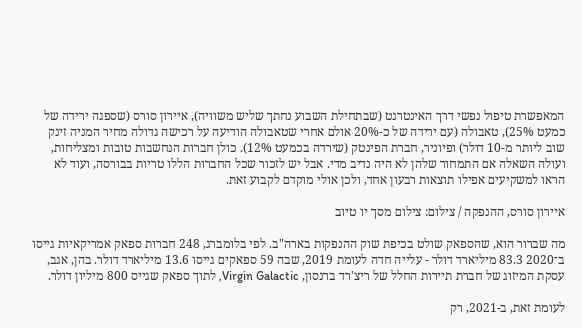המאפשרת טיפול נפשי דרך האינטרנט (שבתחילת השבוע נחתך שליש משוויה), איירון סורס (שספגה ירידה של כמעט 25%), טאבולה (עם ירידה של כ-20% אולם אחרי שטאבולה הודיעה על רכישה גדולה מחיר המניה זינק שוב ליותר מ-10 דולר) ופיוניר, חברת הפינטק (שירדה בכמעט 12%). כולן חברות הנחשבות טובות ומצליחות, ועולה השאלה אם התמחור שלהן לא היה נדיב מדי. אבל יש לזכור שכל החברות הללו טריות בבורסה, ועוד לא הראו למשקיעים אפילו תוצאות רבעון אחד, ולכן אולי מוקדם לקבוע זאת.

איירון סורס, ההנפקה / צילום: צילום מסך יו טיוב

מה שברור הוא, שהספאק שולט בכיפת שוק ההנפקות בארה"ב. לפי בלומברג, 248 חברות ספאק אמריקאיות גייסו ב־2020 83.3 מיליארד דולר - עלייה חדה לעומת 2019, שבה 59 ספאקים גייסו 13.6 מיליארד דולר. בהן, אגב, עסקת המיזוג של חברת תיירות החלל של ריצ'רד ברנסון, Virgin Galactic, לתוך ספאק שגייס 800 מיליון דולר.

לעומת זאת, ב-2021, רק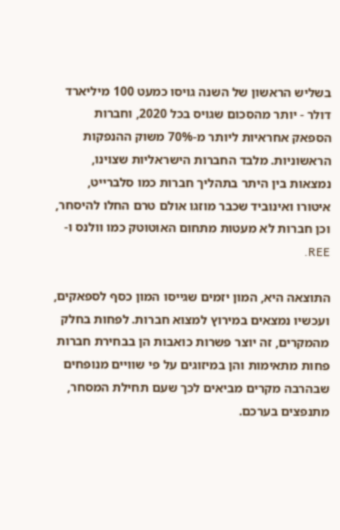בשליש הראשון של השנה גויסו כמעט 100 מיליארד דולר - יותר מהסכום שגויס בכל 2020, וחברות הספאק אחראיות ליותר מ-70% משוק ההנפקות הראשוניות. מלבד החברות הישראליות שצוינו, נמצאות בין היתר בתהליך חברות כמו סלברייט, איטורו ואינוביד שכבר מוזגו אולם טרם החלו להיסחר, וכן חברות לא מעטות מתחום האוטוטק כמו וולנס ו-REE.

התוצאה היא, המון יזמים שגייסו המון כסף לספאקים, ועכשיו נמצאים במירוץ למצוא חברות. לפחות בחלק מהמקרים, זה יוצר פשרות כואבות הן בבחירת חברות פחות מתאימות והן במיזוגים על פי שוויים מנופחים שבהרבה מקרים מביאים לכך שעם תחילת המסחר, מתנפצים בערכם.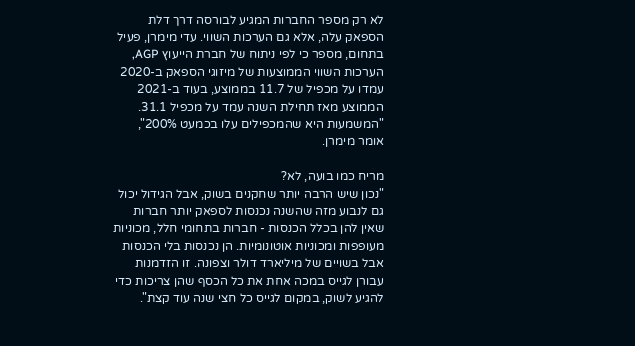לא רק מספר החברות המגיע לבורסה דרך דלת הספאק עלה, אלא גם הערכות השווי. עדי מימרן, פעיל בתחום, מספר כי לפי ניתוח של חברת הייעוץ AGP, הערכות השווי הממוצעות של מיזוגי הספאק ב-2020 עמדו על מכפיל של 11.7 בממוצע, בעוד ב-2021 הממוצע מאז תחילת השנה עמד על מכפיל 31.1. "המשמעות היא שהמכפילים עלו בכמעט 200%", אומר מימרן.

מריח כמו בועה, לא?
"נכון שיש הרבה יותר שחקנים בשוק, אבל הגידול יכול גם לנבוע מזה שהשנה נכנסות לספאק יותר חברות שאין להן בכלל הכנסות - חברות בתחומי חלל, מכוניות מעופפות ומכוניות אוטונומיות. הן נכנסות בלי הכנסות אבל בשויים של מיליארד דולר וצפונה. זו הזדמנות עבורן לגייס במכה אחת את כל הכסף שהן צריכות כדי להגיע לשוק, במקום לגייס כל חצי שנה עוד קצת".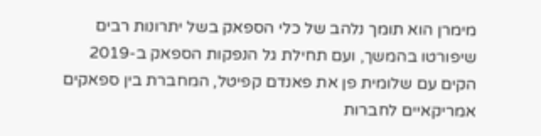מימרן הוא תומך נלהב של כלי הספאק בשל יתרונות רבים שיפורטו בהמשך, ועם תחילת גל הנפקות הספאק ב-2019 הקים עם שלומית פן את פאנדם קפיטל, המחברת בין ספאקים אמריקאיים לחברות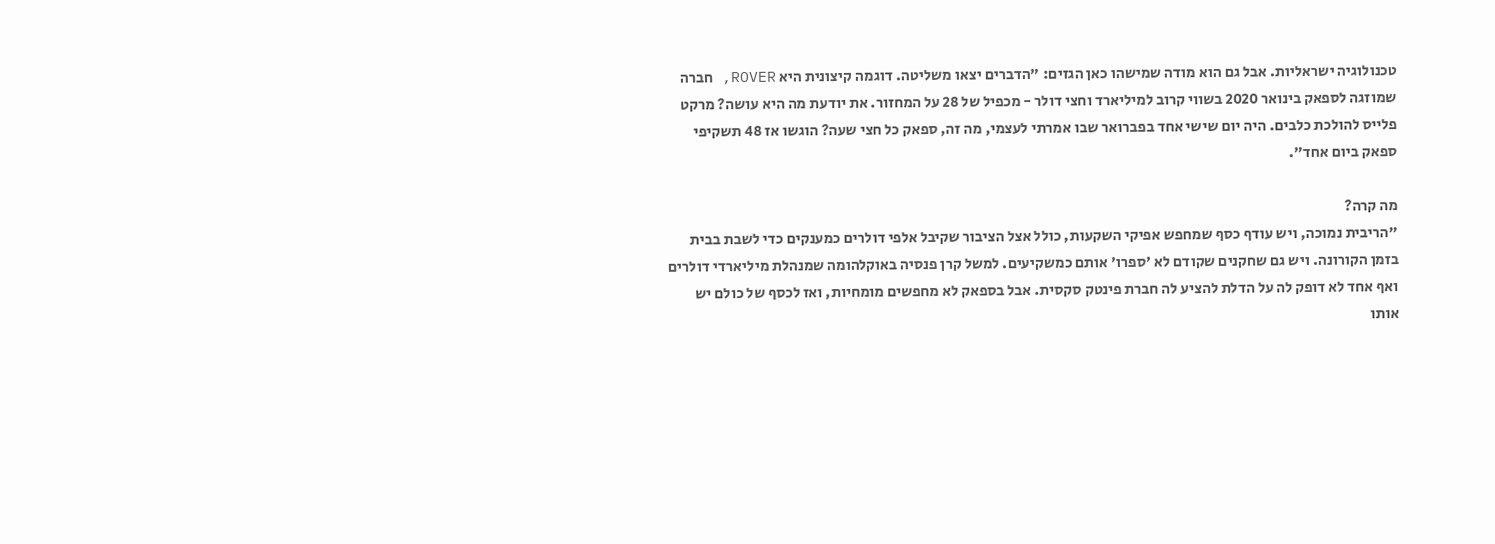טכנולוגיה ישראליות. אבל גם הוא מודה שמישהו כאן הגזים: "הדברים יצאו משליטה. דוגמה קיצונית היא ROVER, חברה שמוזגה לספאק בינואר 2020 בשווי קרוב למיליארד וחצי דולר - מכפיל של 28 על המחזור. את יודעת מה היא עושה? מרקט פלייס להולכת כלבים. היה יום שישי אחד בפברואר שבו אמרתי לעצמי, מה זה, ספאק כל חצי שעה? הוגשו אז 48 תשקיפי ספאק ביום אחד".

מה קרה?
"הריבית נמוכה, ויש עודף כסף שמחפש אפיקי השקעות, כולל אצל הציבור שקיבל אלפי דולרים כמענקים כדי לשבת בבית בזמן הקורונה. ויש גם שחקנים שקודם לא 'ספרו' אותם כמשקיעים. למשל קרן פנסיה באוקלהומה שמנהלת מיליארדי דולרים ואף אחד לא דופק לה על הדלת להציע לה חברת פינטק סקסית. אבל בספאק לא מחפשים מומחיות, ואז לכסף של כולם יש אותו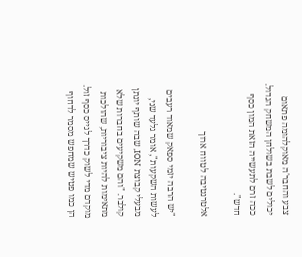צבע והחבר'ה מאוקלהומה פתאום יכולים לשבת בשולחן המשחק הגדול. ככה זרם לתעשייה הזאת המון כסף חדש".

אלטרנטיבה לטווח ארוך

"יש הרבה יזמי ספאק שמאוד רעבים לעשות השקעות", אומר גלעד שני, מבעלי קבוצת ION, שבה שותף יונתן קולבר. "והם משקיעים בחברות שלא מתאימות להיות ציבוריות, שהולכות מוקדם מדי לשוק כדרך לגייס כסף זול. הן כמו פטיש שמחפש מסמר לדחוף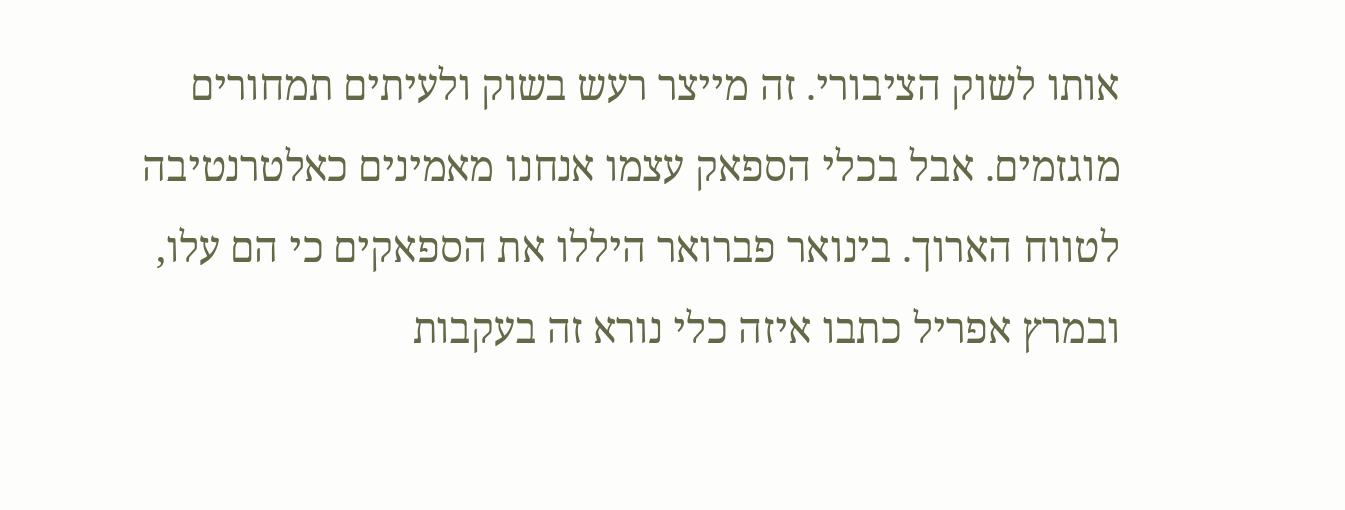אותו לשוק הציבורי. זה מייצר רעש בשוק ולעיתים תמחורים מוגזמים. אבל בכלי הספאק עצמו אנחנו מאמינים כאלטרנטיבה לטווח הארוך. בינואר פברואר היללו את הספאקים כי הם עלו, ובמרץ אפריל כתבו איזה כלי נורא זה בעקבות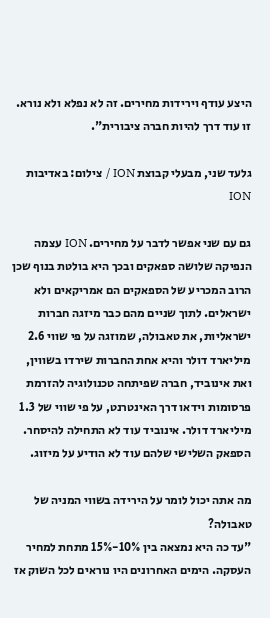היצע עודף וירידות מחירים. זה לא נפלא ולא נורא. זו עוד דרך להיות חברה ציבורית".

גלעד שני, מבעלי קבוצת ION / צילום: באדיבות ION

גם עם שני אפשר לדבר על מחירים. ION עצמה הנפיקה שלושה ספאקים ובכך היא בולטת בנוף שכן הרוב המכריע של הספאקים הם אמריקאים ולא ישראלים. לתוך שניים מהם כבר מיזגה חברות ישראליות, את טאבולה, שמוזגה על פי שווי 2.6 מיליארד דולר והיא אחת החברות שירדו בשווין, ואת אינוביד, חברה שפיתחה טכנולוגיה להזרמת פרסומות וידאו דרך האינטרנט, על פי שווי של 1.3 מיליארד דולר. אינוביד עוד לא התחילה להיסחר. הספאק השלישי שלהם עוד לא הודיע על מיזוג.

מה אתה יכול לומר על הירידה בשווי המניה של טאבולה?
"עד כה היא נמצאה בין 10%-15% מתחת למחיר העסקה. הימים האחרונים היו נוראים לכל השוק אז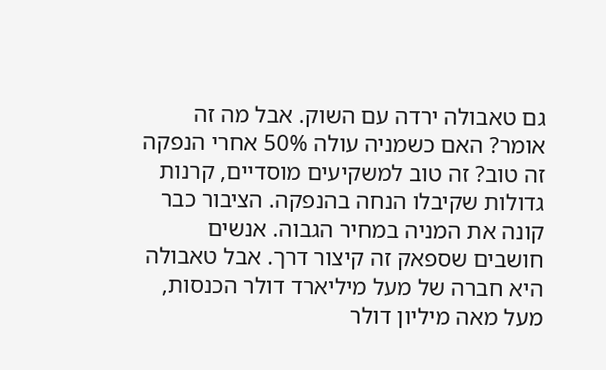גם טאבולה ירדה עם השוק. אבל מה זה אומר? האם כשמניה עולה 50% אחרי הנפקה זה טוב? זה טוב למשקיעים מוסדיים, קרנות גדולות שקיבלו הנחה בהנפקה. הציבור כבר קונה את המניה במחיר הגבוה. אנשים חושבים שספאק זה קיצור דרך. אבל טאבולה היא חברה של מעל מיליארד דולר הכנסות, מעל מאה מיליון דולר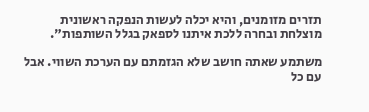תזרים מזומנים, והיא יכלה לעשות הנפקה ראשונית מוצלחת ובחרה ללכת איתנו לספאק בגלל השותפות".

משתמע שאתה חושב שלא הגזמתם עם הערכת השווי. אבל עם כל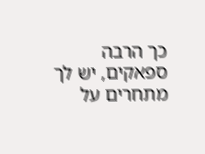כך הרבה ספאקים, יש לך מתחרים על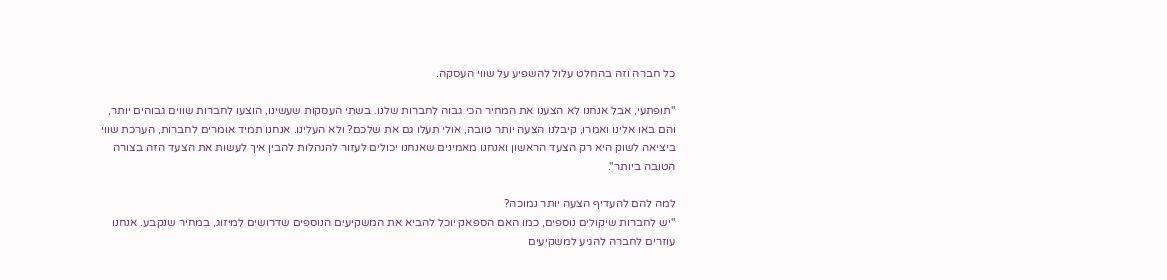כל חברה וזה בהחלט עלול להשפיע על שווי העסקה.

"תופתעי, אבל אנחנו לא הצענו את המחיר הכי גבוה לחברות שלנו. בשתי העסקות שעשינו, הוצעו לחברות שווים גבוהים יותר, והם באו אלינו ואמרו, קיבלנו הצעה יותר טובה, אולי תעלו גם את שלכם? ולא העלינו. אנחנו תמיד אומרים לחברות, הערכת שווי ביציאה לשוק היא רק הצעד הראשון ואנחנו מאמינים שאנחנו יכולים לעזור להנהלות להבין איך לעשות את הצעד הזה בצורה הטובה ביותר".

למה להם להעדיף הצעה יותר נמוכה?
"יש לחברות שיקולים נוספים, כמו האם הספאק יוכל להביא את המשקיעים הנוספים שדרושים למיזוג, במחיר שנקבע. אנחנו עוזרים לחברה להגיע למשקיעים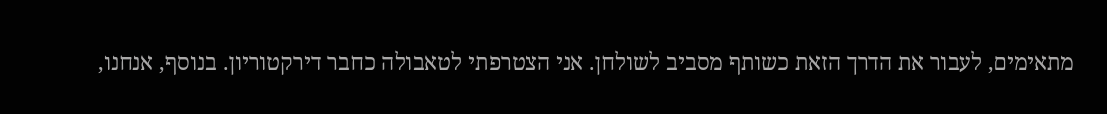מתאימים, לעבור את הדרך הזאת כשותף מסביב לשולחן. אני הצטרפתי לטאבולה כחבר דירקטוריון. בנוסף, אנחנו,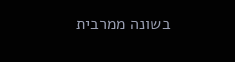בשונה ממרבית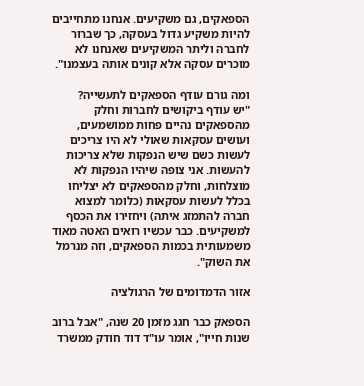הספאקים, גם משקיעים. אנחנו מתחייבים להיות משקיע גדול בעסקה, כך שברור לחברה וליתר המשקיעים שאנחנו לא מוכרים עסקה אלא קונים אותה בעצמנו".

ומה גורם עודף הספאקים לתעשייה?
"יש עודף ביקושים לחברות וחלק מהספאקים נהיים פחות ממושמעים, ועושים עסקאות שאולי לא היו צריכים לעשות כשם שיש הנפקות שלא צריכות להעשות. אני צופה שיהיו הנפקות לא מוצלחות, וחלק מהספאקים לא יצליחו בכלל לעשות עסקאות (כלומר למצוא חברה להתמזג איתה) ויחזירו את הכסף למשקיעים. כבר עכשיו רואים האטה מאוד משמעותית בכמות הספאקים, וזה מנרמל את השוק".

אזור הדמדומים של הרגולציה

הספאק כבר חגג מזמן 20 שנה, "אבל ברוב שנות חייו", אומר עו"ד דוד חודק ממשרד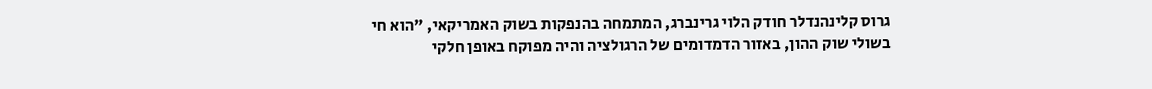גרוס קלינהנדלר חודק הלוי גרינברג, המתמחה בהנפקות בשוק האמריקאי, "הוא חי בשולי שוק ההון, באזור הדמדומים של הרגולציה והיה מפוקח באופן חלקי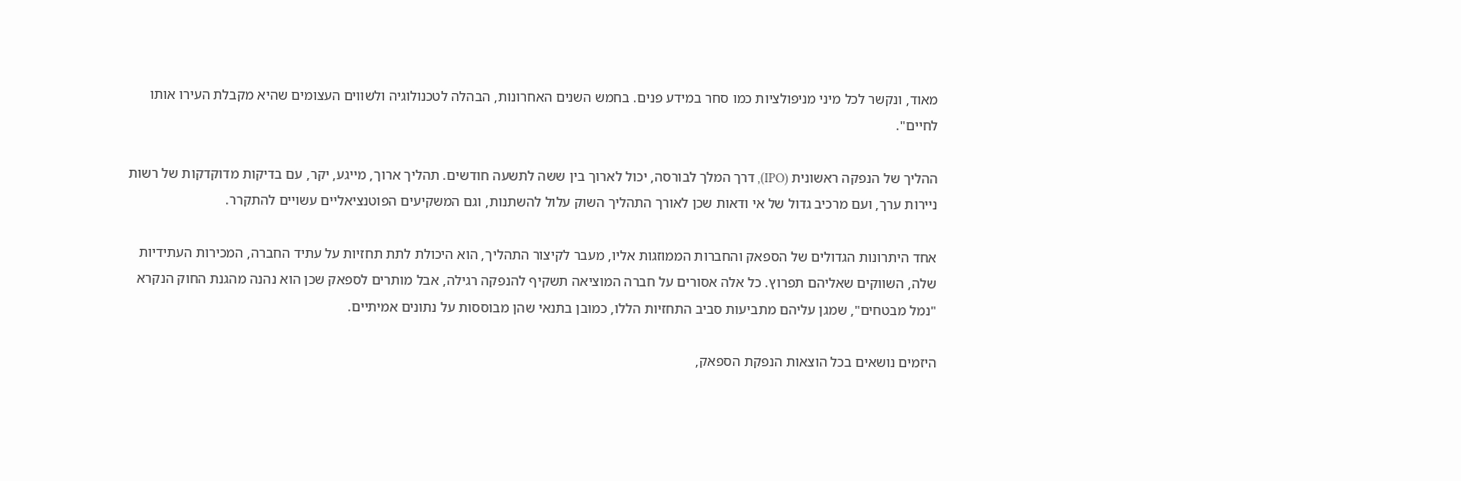מאוד, ונקשר לכל מיני מניפולציות כמו סחר במידע פנים. בחמש השנים האחרונות, הבהלה לטכנולוגיה ולשווים העצומים שהיא מקבלת העירו אותו לחיים".

ההליך של הנפקה ראשונית (IPO), דרך המלך לבורסה, יכול לארוך בין ששה לתשעה חודשים. תהליך ארוך, מייגע, יקר, עם בדיקות מדוקדקות של רשות ניירות ערך, ועם מרכיב גדול של אי ודאות שכן לאורך התהליך השוק עלול להשתנות, וגם המשקיעים הפוטנציאליים עשויים להתקרר.

אחד היתרונות הגדולים של הספאק והחברות הממוזגות אליו, מעבר לקיצור התהליך, הוא היכולת לתת תחזיות על עתיד החברה, המכירות העתידיות שלה, השווקים שאליהם תפרוץ. כל אלה אסורים על חברה המוציאה תשקיף להנפקה רגילה, אבל מותרים לספאק שכן הוא נהנה מהגנת החוק הנקרא "נמל מבטחים", שמגן עליהם מתביעות סביב התחזיות הללו, כמובן בתנאי שהן מבוססות על נתונים אמיתיים.

היזמים נושאים בכל הוצאות הנפקת הספאק,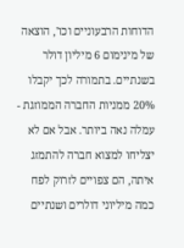הדוחות הרבעוניים וכו', הוצאה של מינימום 6 מיליון דולר בשנתיים. בתמורה לכך יקבלו 20% ממניות החברה הממוזגת - עמלה נאה ביותר. אבל אם לא יצליחו למצוא חברה להתמזג איתה, הם צפויים לזרוק לפח כמה מיליוני דולרים ושנתיים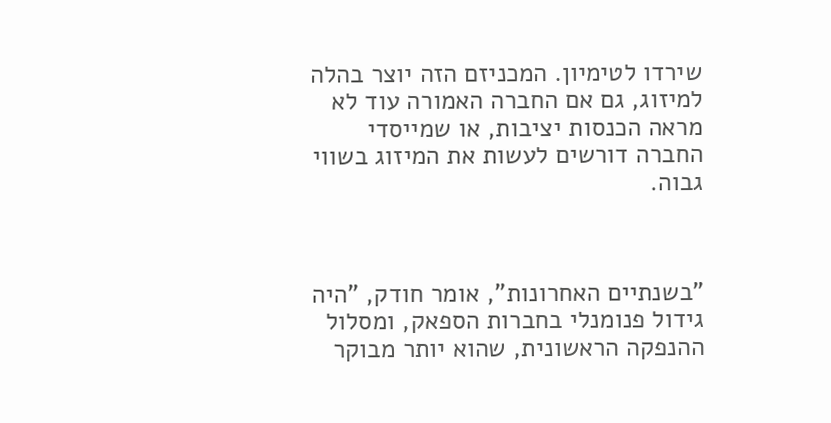שירדו לטימיון. המכניזם הזה יוצר בהלה למיזוג, גם אם החברה האמורה עוד לא מראה הכנסות יציבות, או שמייסדי החברה דורשים לעשות את המיזוג בשווי גבוה.



"בשנתיים האחרונות", אומר חודק, "היה גידול פנומנלי בחברות הספאק, ומסלול ההנפקה הראשונית, שהוא יותר מבוקר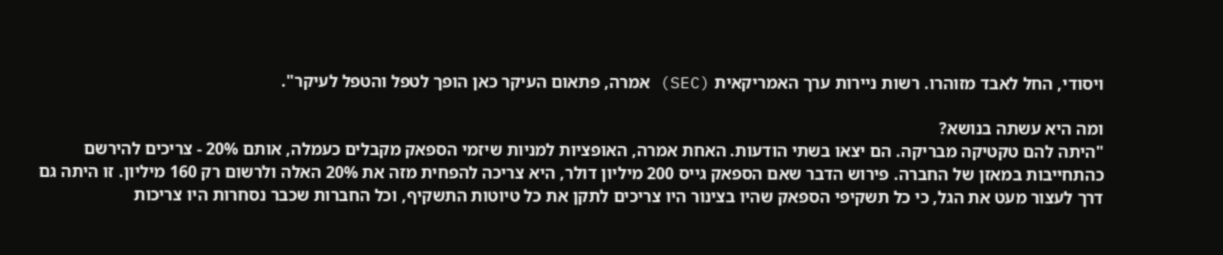ויסודי, החל לאבד מזוהרו. רשות ניירות ערך האמריקאית (SEC) אמרה, פתאום העיקר כאן הופך לטפל והטפל לעיקר".

ומה היא עשתה בנושא?
"היתה להם טקטיקה מבריקה. הם יצאו בשתי הודעות. האחת אמרה, האופציות למניות שיזמי הספאק מקבלים כעמלה, אותם 20% - צריכים להירשם כהתחייבות במאזן של החברה. פירוש הדבר שאם הספאק גייס 200 מיליון דולר, היא צריכה להפחית מזה את 20% האלה ולרשום רק 160 מיליון. זו היתה גם דרך לעצור מעט את הגל, כי כל תשקיפי הספאק שהיו בצינור היו צריכים לתקן את כל טיוטות התשקיף, וכל החברות שכבר נסחרות היו צריכות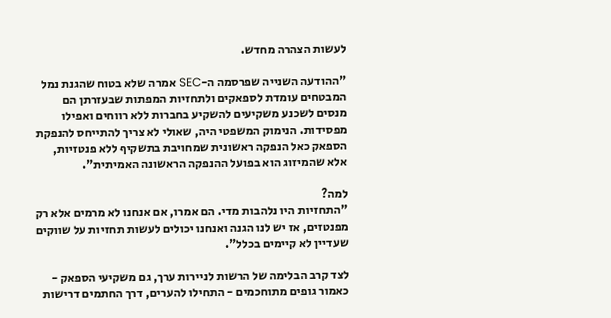לעשות הצהרה מחדש.

"ההודעה השנייה שפרסמה ה-SEC אמרה שלא בטוח שהגנת נמל המבטחים עומדת לספאקים ולתחזיות המפתות שבעזרתן הם מנסים לשכנע משקיעים להשקיע בחברות ללא רווחים ואפילו מפסידות. הנימוק המשפטי היה, שאולי לא צריך להתייחס להנפקת הספאק כאל הנפקה ראשונית שמחויבת בתשקיף ללא פנטזיות, אלא שהמיזוג הוא בפועל ההנפקה הראשונה האמיתית".

למה?
"התחזיות היו נלהבות מדי. הם אמרו, אם אנחנו לא מרמים אלא רק מפנטזים, אז יש לנו הגנה ואנחנו יכולים לעשות תחזיות על שווקים שעדיין לא קיימים בכלל".

לצד קרב הבלימה של הרשות לניירות ערך, גם משקיעי הספאק - כאמור גופים מתוחכמים - התחילו להערים, דרך החתמים דרישות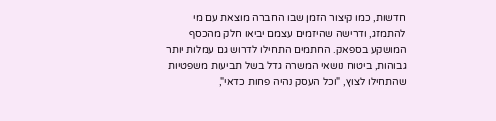חדשות, כמו קיצור הזמן שבו החברה מוצאת עם מי להתמזג, ודרישה שהיזמים עצמם יביאו חלק מהכסף המושקע בספאק. החתמים התחילו לדרוש גם עמלות יותר גבוהות, ביטוח נושאי המשרה גדל בשל תביעות משפטיות שהתחילו לצוץ, "וכל העסק נהיה פחות כדאי",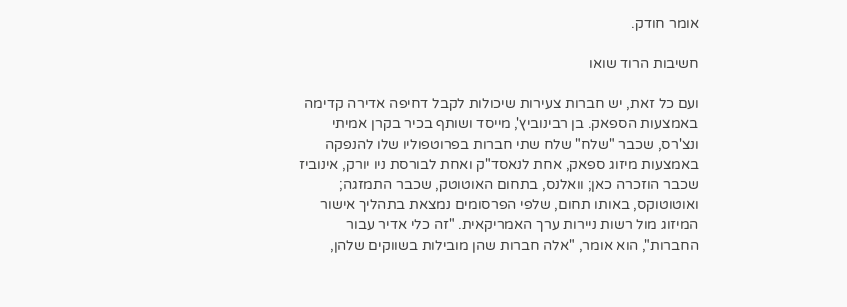אומר חודק.

חשיבות הרוד שואו

ועם כל זאת, יש חברות צעירות שיכולות לקבל דחיפה אדירה קדימה באמצעות הספאק. בן רבינוביץ', מייסד ושותף בכיר בקרן אמיתי ונצ'רס, שכבר "שלח" שלח שתי חברות בפרוטפוליו שלו להנפקה באמצעות מיזוג ספאק, אחת לנאסד"ק ואחת לבורסת ניו יורק, אינוביז שכבר הוזכרה כאן; וואלנס, בתחום האוטוטק, שכבר התמזגה; ואוטוטוקס, באותו תחום, שלפי הפרסומים נמצאת בתהליך אישור המיזוג מול רשות ניירות ערך האמריקאית. "זה כלי אדיר עבור החברות", הוא אומר, "אלה חברות שהן מובילות בשווקים שלהן,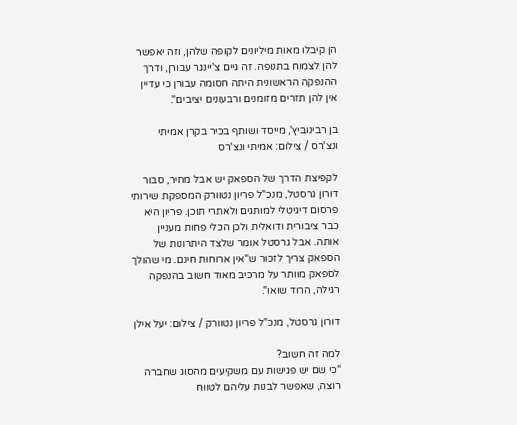הן קיבלו מאות מיליונים לקופה שלהן, וזה יאפשר להן לצמוח בתנופה. זה גיים צ'יינגר עבורן, ודרך ההנפקה הראשונית היתה חסומה עבורן כי עדיין אין להן תזרים מזומנים ורבעונים יציבים".

בן רבינוביץ', מייסד ושותף בכיר בקרן אמיתי ונצ'רס / צילום: אמיתי ונצ'רס

לקפיצת הדרך של הספאק יש אבל מחיר, סבור דורון גרסטל, מנכ"ל פריון נטוורק המספקת שירותי פרסום דיגיטלי למותגים ולאתרי תוכן. פריון היא כבר ציבורית ודואלית ולכן הכלי פחות מעניין אותה. אבל גרסטל אומר שלצד היתרונות של הספאק צריך לזכור ש"אין ארוחות חינם. מי שהולך לספאק מוותר על מרכיב מאוד חשוב בהנפקה רגילה, הרוד שואו".

דורון גרסטל, מנכ"ל פריון נטוורק / צילום: יעל אילן

למה זה חשוב?
"כי שם יש פגישות עם משקיעים מהסוג שחברה רוצה, שאפשר לבנות עליהם לטווח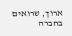ארוך, שרואים בחברה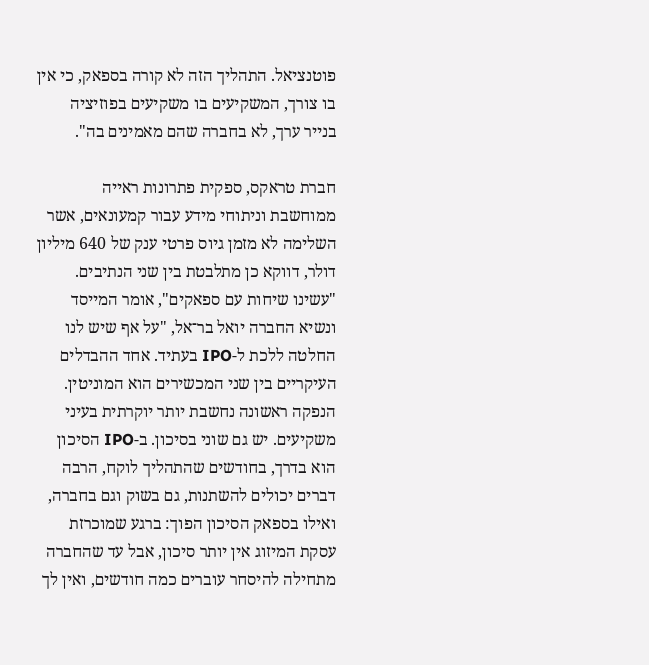פוטנציאל. התהליך הזה לא קורה בספאק, כי אין בו צורך, המשקיעים בו משקיעים בפוזיציה בנייר ערך, לא בחברה שהם מאמינים בה".

חברת טראקס, ספקית פתרונות ראייה ממוחשבת וניתוחי מידע עבור קמעונאים, אשר השלימה לא מזמן גיוס פרטי ענק של 640 מיליון דולר, דווקא כן מתלבטת בין שני הנתיבים. "עשינו שיחות עם ספאקים", אומר המייסד ונשיא החברה יואל בר־אל, "על אף שיש לנו החלטה ללכת ל-IPO בעתיד. אחד ההבדלים העיקריים בין שני המכשירים הוא המוניטין. הנפקה ראשונה נחשבת יותר יוקרתית בעיני משקיעים. יש גם שוני בסיכון. ב-IPO הסיכון הוא בדרך, בחודשים שהתהליך לוקח, הרבה דברים יכולים להשתנות, גם בשוק וגם בחברה, ואילו בספאק הסיכון הפוך: ברגע שמוכרזת עסקת המיזוג אין יותר סיכון, אבל עד שהחברה מתחילה להיסחר עוברים כמה חודשים, ואין לך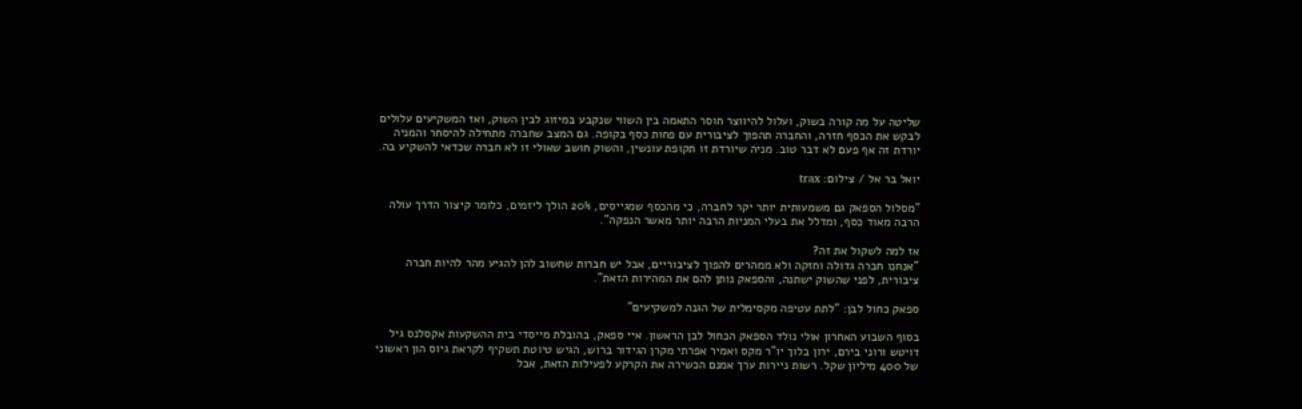שליטה על מה קורה בשוק, ועלול להיווצר חוסר התאמה בין השווי שנקבע במיזוג לבין השוק, ואז המשקיעים עלולים לבקש את הכסף חזרה, והחברה תהפוך לציבורית עם פחות כסף בקופה. גם המצב שחברה מתחילה להיסחר והמניה יורדת זה אף פעם לא דבר טוב. מניה שיורדת זו תקופת עונשין, והשוק חושב שאולי זו לא חברה שכדאי להשקיע בה.

יואל בר אל / צילום: trax

"מסלול הספאק גם משמעותית יותר יקר לחברה, כי מהכסף שמגייסים, 20% הולך ליזמים, כלומר קיצור הדרך עולה הרבה מאוד כסף, ומדלל את בעלי המניות הרבה יותר מאשר הנפקה".

אז למה לשקול את זה?
"אנחנו חברה גדולה וחזקה ולא ממהרים להפוך לציבוריים, אבל יש חברות שחשוב להן להגיע מהר להיות חברה ציבורית, לפני שהשוק ישתנה, והספאק נותן להם את המהירות הזאת".

ספאק כחול לבן: "לתת עטיפה מקסימלית של הגנה למשקיעים"

בסוף השבוע האחרון אולי נולד הספאק הכחול לבן הראשון. איי ספאק, בהובלת מייסדי בית ההשקעות אקסלנס גיל דויטש ורוני בירם, ירון בלוך יו"ר מקס ואמיר אפרתי מקרן הגידור ברוש, הגיש טיוטת תשקיף לקראת גיוס הון ראשוני של 400 מיליון שקל. רשות ניירות ערך אמנם הכשירה את הקרקע לפעילות הזאת, אבל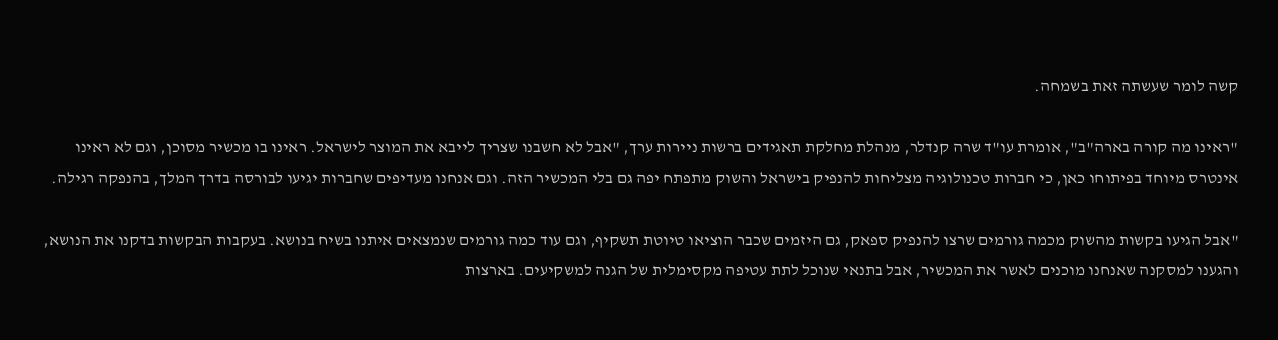קשה לומר שעשתה זאת בשמחה.

"ראינו מה קורה בארה"ב", אומרת עו"ד שרה קנדלר, מנהלת מחלקת תאגידים ברשות ניירות ערך, "אבל לא חשבנו שצריך לייבא את המוצר לישראל. ראינו בו מכשיר מסוכן, וגם לא ראינו אינטרס מיוחד בפיתוחו כאן, כי חברות טכנולוגיה מצליחות להנפיק בישראל והשוק מתפתח יפה גם בלי המכשיר הזה. וגם אנחנו מעדיפים שחברות יגיעו לבורסה בדרך המלך, בהנפקה רגילה.

"אבל הגיעו בקשות מהשוק מכמה גורמים שרצו להנפיק ספאק, גם היזמים שכבר הוציאו טיוטת תשקיף, וגם עוד כמה גורמים שנמצאים איתנו בשיח בנושא. בעקבות הבקשות בדקנו את הנושא, והגענו למסקנה שאנחנו מוכנים לאשר את המכשיר, אבל בתנאי שנוכל לתת עטיפה מקסימלית של הגנה למשקיעים. בארצות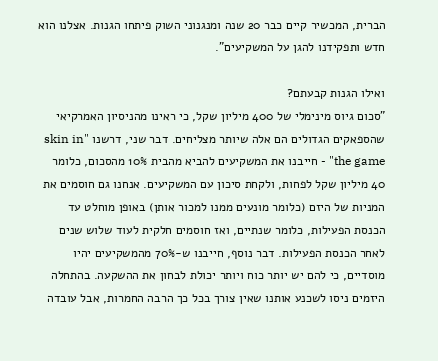הברית, המכשיר קיים כבר 20 שנה ומנגנוני השוק פיתחו הגנות. אצלנו הוא חדש ותפקידנו להגן על המשקיעים".

ואילו הגנות קבעתם?
"סכום גיוס מינימלי של 400 מיליון שקל, כי ראינו מהניסיון האמרקיאי שהספאקים הגדולים הם אלה שיותר מצליחים. דבר שני, דרשנו "skin in the game" - חייבנו את המשקיעים להביא מהבית 10% מהסכום, כלומר 40 מיליון שקל לפחות, ולקחת סיכון עם המשקיעים. אנחנו גם חוסמים את המניות של היזם (כלומר מונעים ממנו למכור אותן) באופן מוחלט עד הכנסת הפעילות, כלומר שנתיים, ואז חוסמים חלקית לעוד שלוש שנים לאחר הכנסת הפעילות. דבר נוסף, חייבנו ש-70% מהמשקיעים יהיו מוסדיים, כי להם יש יותר כוח ויותר יכולת לבחון את ההשקעה. בהתחלה היזמים ניסו לשכנע אותנו שאין צורך בכל כך הרבה החמרות, אבל עובדה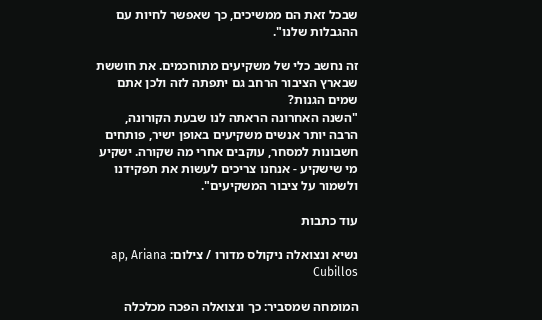שבכל זאת הם ממשיכים, כך שאפשר לחיות עם ההגבלות שלנו".

זה נחשב כלי של משקיעים מתוחכמים. את חוששת שבארץ הציבור הרחב גם יתפתה לזה ולכן אתם שמים הגנות?
"השנה האחרונה הראתה לנו שבעת הקורונה, הרבה יותר אנשים משקיעים באופן ישיר, פותחים חשבונות למסחר, עוקבים אחרי מה שקורה. ישקיע מי שישקיע - אנחנו צריכים לעשות את תפקידנו ולשמור על ציבור המשקיעים".

עוד כתבות

נשיא ונצואלה ניקולס מדורו / צילום: ap, Ariana Cubillos

המומחה שמסביר: כך ונצואלה הפכה מכלכלה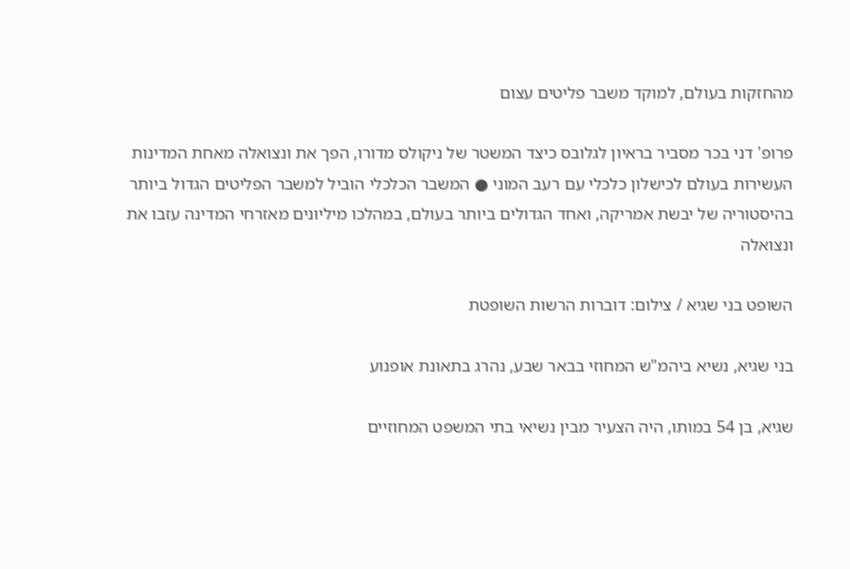מהחזקות בעולם, למוקד משבר פליטים עצום

פרופ' דני בכר מסביר בראיון לגלובס כיצד המשטר של ניקולס מדורו, הפך את ונצואלה מאחת המדינות העשירות בעולם לכישלון כלכלי עם רעב המוני ● המשבר הכלכלי הוביל למשבר הפליטים הגדול ביותר בהיסטוריה של יבשת אמריקה, ואחד הגדולים ביותר בעולם, במהלכו מיליונים מאזרחי המדינה עזבו את ונצואלה

השופט בני שגיא / צילום: דוברות הרשות השופטת

בני שגיא, נשיא ביהמ"ש המחוזי בבאר שבע, נהרג בתאונת אופנוע

שגיא, בן 54 במותו, היה הצעיר מבין נשיאי בתי המשפט המחוזיים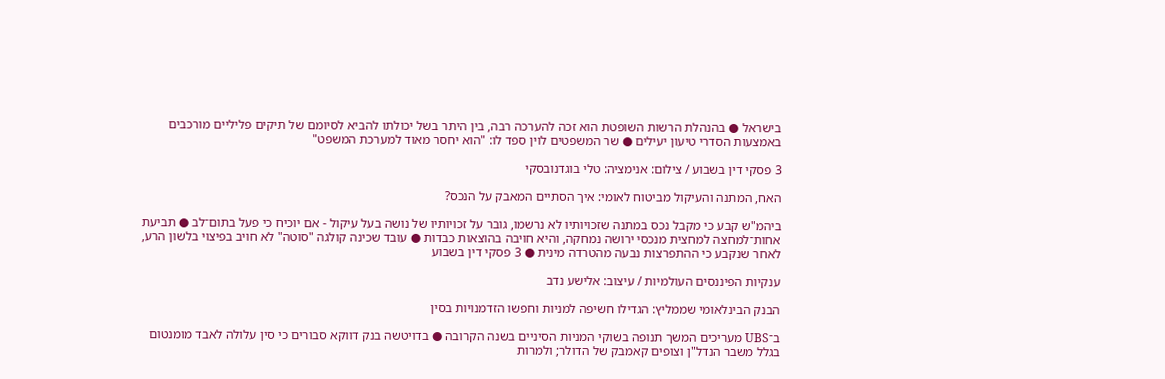בישראל ● בהנהלת הרשות השופטת הוא זכה להערכה רבה, בין היתר בשל יכולתו להביא לסיומם של תיקים פליליים מורכבים באמצעות הסדרי טיעון יעילים ● שר המשפטים לוין ספד לו: "הוא יחסר מאוד למערכת המשפט"

3 פסקי דין בשבוע / צילום: אנימציה: טלי בוגדנובסקי

האח, המתנה והעיקול מביטוח לאומי: איך הסתיים המאבק על הנכס?

ביהמ"ש קבע כי מקבל נכס במתנה שזכויותיו לא נרשמו, גובר על זכויותיו של נושה בעל עיקול - אם יוכיח כי פעל בתום־לב ● תביעת אחות־למחצה למחצית מנכסי ירושה נמחקה, והיא חויבה בהוצאות כבדות ● עובד שכינה קולגה "סוטה" לא חויב בפיצוי בלשון הרע, לאחר שנקבע כי ההתפרצות נבעה מהטרדה מינית ● 3 פסקי דין בשבוע

ענקיות הפיננסים העולמיות / עיצוב: אלישע נדב

הבנק הבינלאומי שממליץ: הגדילו חשיפה למניות וחפשו הזדמנויות בסין

ב־UBS מעריכים המשך תנופה בשוקי המניות הסיניים בשנה הקרובה ● בדויטשה בנק דווקא סבורים כי סין עלולה לאבד מומנטום בגלל משבר הנדל"ן וצופים קאמבק של הדולר; ולמרות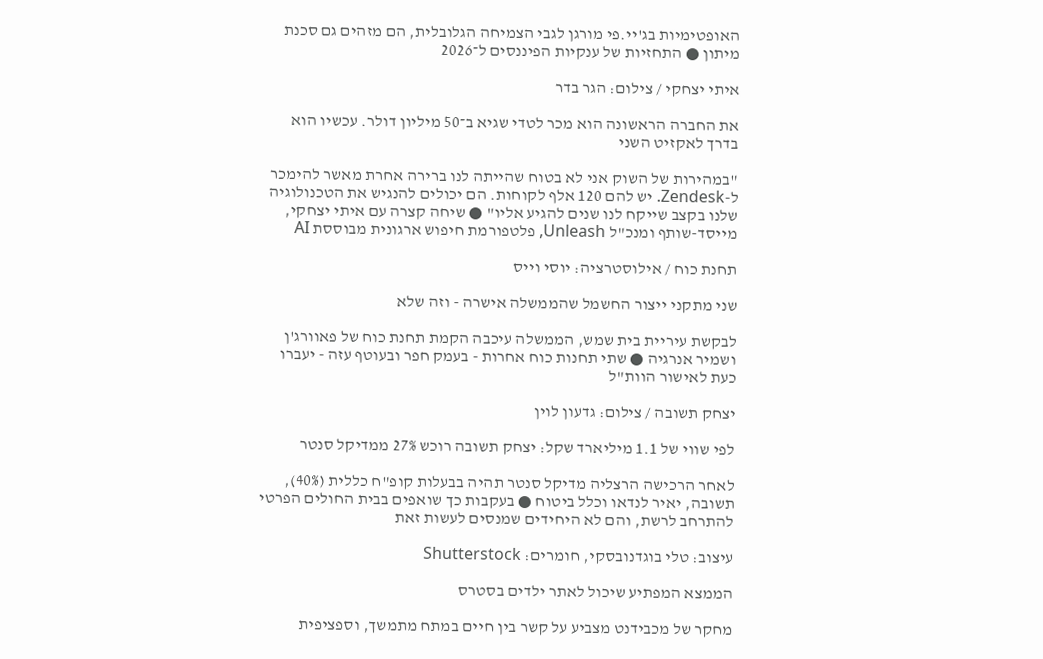האופטימיות בג'יי.פי מורגן לגבי הצמיחה הגלובלית, הם מזהים גם סכנת מיתון ● התחזיות של ענקיות הפיננסים ל־2026

איתי יצחקי / צילום: הגר בדר

את החברה הראשונה הוא מכר לטדי שגיא ב־50 מיליון דולר. עכשיו הוא בדרך לאקזיט השני

"במהירות של השוק אני לא בטוח שהייתה לנו ברירה אחרת מאשר להימכר ל-Zendesk. יש להם 120 אלף לקוחות. הם יכולים להנגיש את הטכנולוגיה שלנו בקצב שייקח לנו שנים להגיע אליו" ● שיחה קצרה עם איתי יצחקי, מייסד-שותף ומנכ"ל Unleash, פלטפורמת חיפוש ארגונית מבוססת AI

תחנת כוח / אילוסטרציה: יוסי וייס

שני מתקני ייצור החשמל שהממשלה אישרה - וזה שלא

לבקשת עיריית בית שמש, הממשלה עיכבה הקמת תחנת כוח של פאוורג'ן ושמיר אנרגיה ● שתי תחנות כוח אחרות - בעמק חפר ובעוטף עזה - יעברו כעת לאישור הוות"ל

יצחק תשובה / צילום: גדעון לוין

לפי שווי של 1.1 מיליארד שקל: יצחק תשובה רוכש 27% ממדיקל סנטר

לאחר הרכישה הרצליה מדיקל סנטר תהיה בבעלות קופ"ח כללית (40%), תשובה, יאיר לנדאו וכלל ביטוח ● בעקבות כך שואפים בבית החולים הפרטי להתרחב לרשת, והם לא היחידים שמנסים לעשות זאת

עיצוב: טלי בוגדנובסקי, חומרים: Shutterstock

הממצא המפתיע שיכול לאתר ילדים בסטרס

מחקר של מכבידנט מצביע על קשר בין חיים במתח מתמשך, וספציפית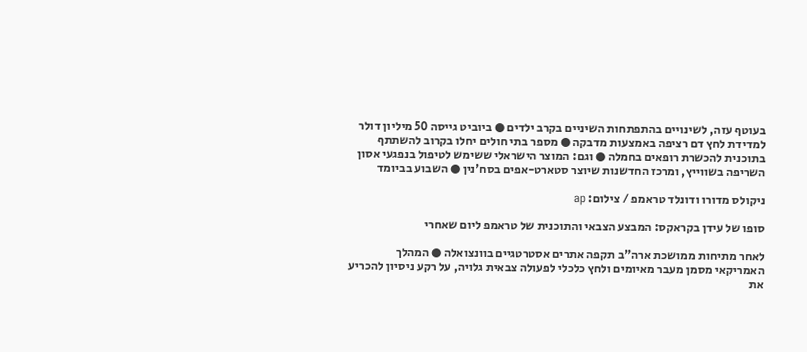בעוטף עזה, לשינויים בהתפתחות השיניים בקרב ילדים ● ביוביט גייסה 50 מיליון דולר למדידת לחץ דם רציפה באמצעות מדבקה ● מספר בתי חולים יחלו בקרוב להשתתף בתוכנית להכשרת רופאים בחמלה ● וגם: המוצר הישראלי ששימש לטיפול בנפגעי אסון השריפה בשווייץ, ומרכז החדשנות שיוצר סטארט-אפים בסח'נין ● השבוע בביומד

ניקולס מדורו ודונלד טראמפ / צילום: ap

סופו של עידן בקראקס: המבצע הצבאי והתוכנית של טראמפ ליום שאחרי

לאחר מתיחות ממושכת ארה"ב תקפה אתרים אסטרטגיים בוונצואלה ● המהלך האמריקאי מסמן מעבר מאיומים ולחץ כלכלי לפעולה צבאית גלויה, על רקע ניסיון להכריע את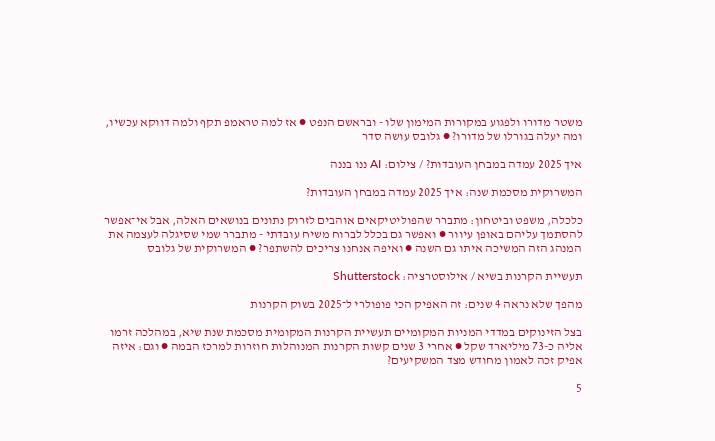משטר מדורו ולפגוע במקורות המימון שלו - ובראשם הנפט ● אז למה טראמפ תקף ולמה דווקא עכשיו, ומה יעלה בגורלו של מדורו? ● גלובס עושה סדר

איך 2025 עמדה במבחן העובדות? / צילום: AI ננו בננה

המשרוקית מסכמת שנה: איך 2025 עמדה במבחן העובדות?

כלכלה, משפט וביטחון: מתברר שהפוליטיקאים אוהבים לזרוק נתונים בנושאים האלה, אבל אי־אפשר להסתמך עליהם באופן עיוור ● ואפשר גם בכלל לברוח משיח עובדתי - מתברר שמי שסיגלה לעצמה את המנהג הזה המשיכה איתו גם השנה ● ואיפה אנחנו צריכים להשתפר? ● המשרוקית של גלובס

תעשיית הקרנות בשיא / אילוסטרציה: Shutterstock

מהפך שלא נראה 4 שנים: זה האפיק הכי פופולרי ל־2025 בשוק הקרנות

בצל הזינוקים במדדי המניות המקומיים תעשיית הקרנות המקומית מסכמת שנת שיא, במהלכה זרמו אליה כ-73 מיליארד שקל ● אחרי 3 שנים קשות הקרנות המנוהלות חוזרות למרכז הבמה ● וגם: איזה אפיק זכה לאמון מחודש מצד המשקיעים?

5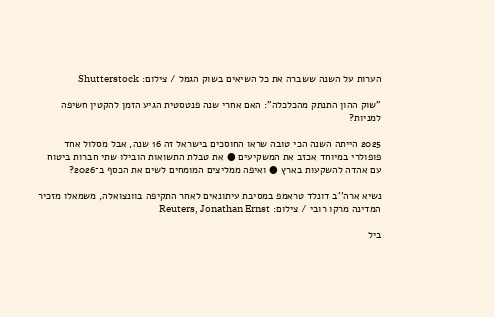הערות על השנה ששברה את כל השיאים בשוק הגמל / צילום: Shutterstock

"שוק ההון התנתק מהכלכלה": האם אחרי שנה פנטסטית הגיע הזמן להקטין חשיפה למניות?

2025 הייתה השנה הכי טובה שראו החוסכים בישראל זה 16 שנה, אבל מסלול אחד פופולרי במיוחד אכזב את המשקיעים ● את טבלת התשואות הובילו שתי חברות ביטוח עם אהדה להשקעות בארץ ● ואיפה ממליצים המומחים לשים את הכסף ב־2026?

נשיא ארה''ב דונלד טראמפ במסיבת עיתונאים לאחר התקיפה בוונצואלה, משמאלו מזכיר המדינה מרקו רובי / צילום: Reuters, Jonathan Ernst

ביל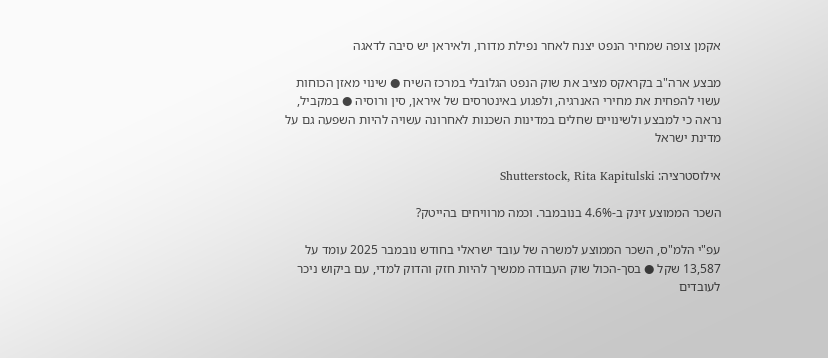אקמן צופה שמחיר הנפט יצנח לאחר נפילת מדורו, ולאיראן יש סיבה לדאגה

מבצע ארה"ב בקראקס מציב את שוק הנפט הגלובלי במרכז השיח ● שינוי מאזן הכוחות עשוי להפחית את מחירי האנרגיה, ולפגוע באינטרסים של איראן, סין ורוסיה ● במקביל, נראה כי למבצע ולשינויים שחלים במדינות השכנות לאחרונה עשויה להיות השפעה גם על מדינת ישראל

אילוסטרציה: Shutterstock, Rita Kapitulski

השכר הממוצע זינק ב-4.6% בנובמבר. וכמה מרוויחים בהייטק?

עפ"י הלמ"ס, השכר הממוצע למשרה של עובד ישראלי בחודש נובמבר 2025 עומד על 13,587 שקל ● בסך-הכול שוק העבודה ממשיך להיות חזק והדוק למדי, עם ביקוש ניכר לעובדים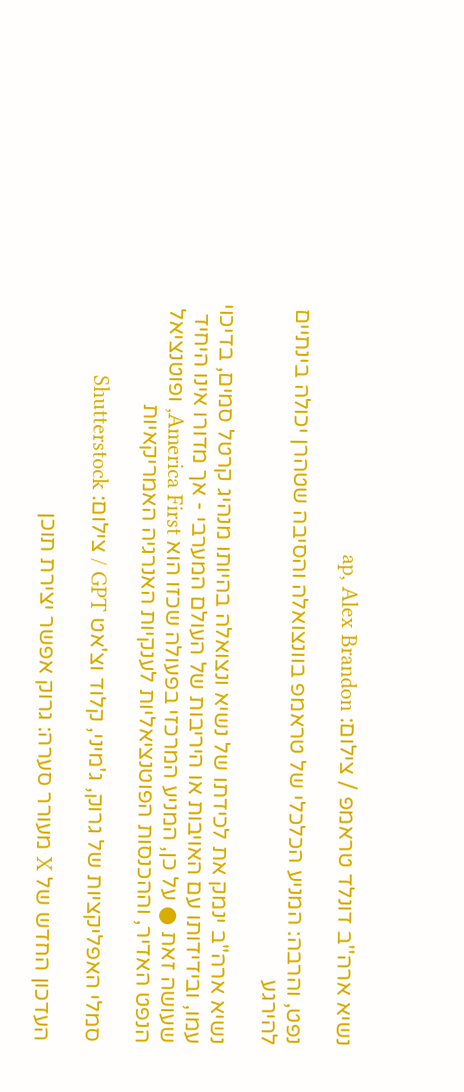נשיא ארה''ב דונלד טראמפ / צילום: ap, Alex Brandon

נפט, והרבה: המניע הכלכלי של טראמפ בוונצואלה והסיבה שטהרן יכולה בינתיים להירגע

נשיא ארה"ב ינמק את לכידתו של נשיא ונצואלה בהיותו מנהיג קרטל סמים, בדיכוי עמו, ובידידותו עם האויבות או היריבות של העולם המערבי - אך מדורו אינו היחיד שעושה זאת ● על כן, המניע המרכזי בפעולה שכזו הוא America First, ופוטנציאל הנפט האדיר, וההכנסות הפוטנציאליות לענקיות האנרגיה האמריקאיות

סמלי האפליקציות של גרוק, ג'מיני, קלוד וצ'אט GPT / צילום: Shutterstock

העדכון החדש של X מעורר סערה: גרוק אפשר יצירת תוכן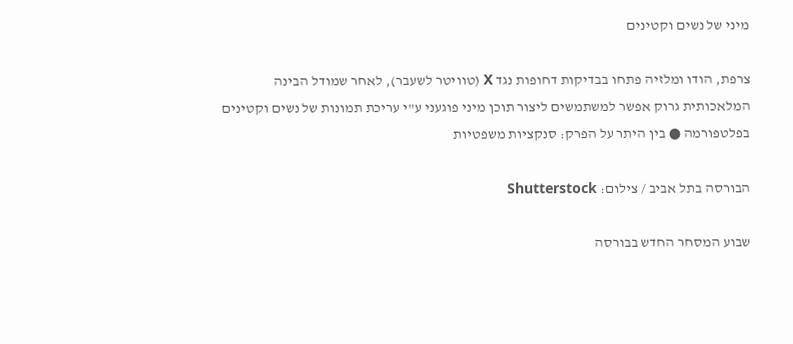מיני של נשים וקטינים

צרפת, הודו ומלזיה פתחו בבדיקות דחופות נגד X (טוויטר לשעבר), לאחר שמודל הבינה המלאכותית גרוק אפשר למשתמשים ליצור תוכן מיני פוגעני ע"י עריכת תמונות של נשים וקטינים בפלטפורמה ● בין היתר על הפרק: סנקציות משפטיות

הבורסה בתל אביב / צילום: Shutterstock

שבוע המסחר החדש בבורסה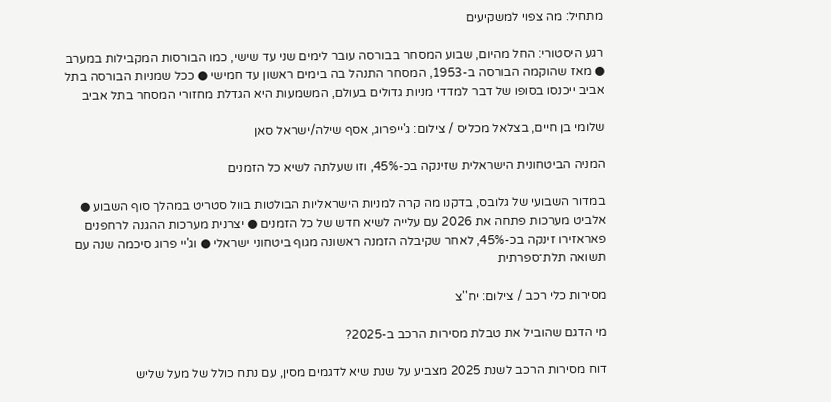מתחיל: מה צפוי למשקיעים

רגע היסטורי: החל מהיום, שבוע המסחר בבורסה עובר לימים שני עד שישי, כמו הבורסות המקבילות במערב ● מאז שהוקמה הבורסה ב-1953, המסחר התנהל בה בימים ראשון עד חמישי ● ככל שמניות הבורסה בתל אביב ייכנסו בסופו של דבר למדדי מניות גדולים בעולם, המשמעות היא הגדלת מחזורי המסחר בתל אביב

שלומי בן חיים, בצלאל מכליס / צילום: ג'ייפרוג, אסף שילה/ישראל סאן

המניה הביטחונית הישראלית שזינקה בכ-45%, וזו שעלתה לשיא כל הזמנים

במדור השבועי של גלובס, בדקנו מה קרה למניות הישראליות הבולטות בוול סטריט במהלך סוף השבוע ● אלביט מערכות פתחה את 2026 עם עלייה לשיא חדש של כל הזמנים ● יצרנית מערכות ההגנה לרחפנים פאראזירו זינקה בכ-45%, לאחר שקיבלה הזמנה ראשונה מגוף ביטחוני ישראלי ● וג'יי פרוג סיכמה שנה עם תשואה תלת־ספרתית

מסירות כלי רכב / צילום: יח''צ

מי הדגם שהוביל את טבלת מסירות הרכב ב-2025?

דוח מסירות הרכב לשנת 2025 מצביע על שנת שיא לדגמים מסין, עם נתח כולל של מעל שליש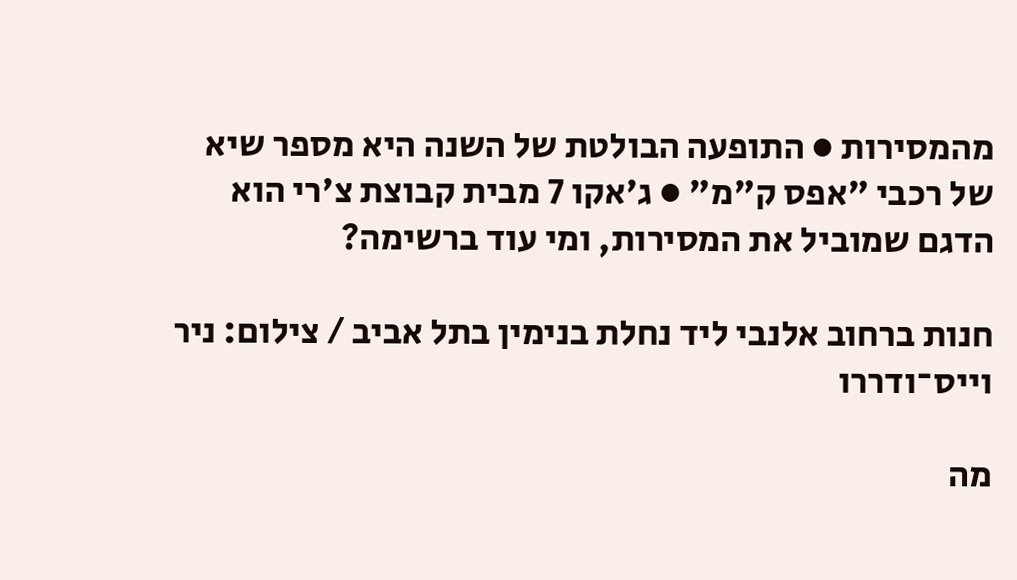מהמסירות ● התופעה הבולטת של השנה היא מספר שיא של רכבי "אפס ק"מ" ● ג'אקו 7 מבית קבוצת צ'רי הוא הדגם שמוביל את המסירות, ומי עוד ברשימה?

חנות ברחוב אלנבי ליד נחלת בנימין בתל אביב / צילום: ניר וייס־ודררו

מה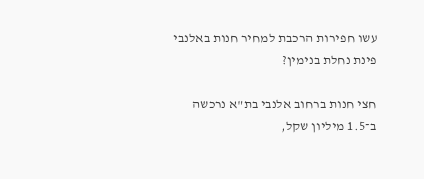עשו חפירות הרכבת למחיר חנות באלנבי פינת נחלת בנימין?

חצי חנות ברחוב אלנבי בת"א נרכשה ב־1.5 מיליון שקל,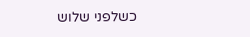כשלפני שלוש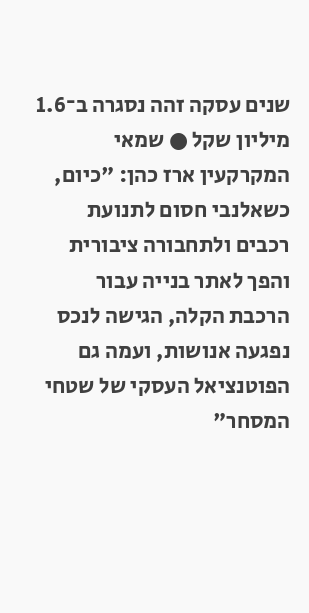שנים עסקה זהה נסגרה ב־1.6 מיליון שקל ● שמאי המקרקעין ארז כהן: "כיום, כשאלנבי חסום לתנועת רכבים ולתחבורה ציבורית והפך לאתר בנייה עבור הרכבת הקלה, הגישה לנכס נפגעה אנושות, ועמה גם הפוטנציאל העסקי של שטחי המסחר"